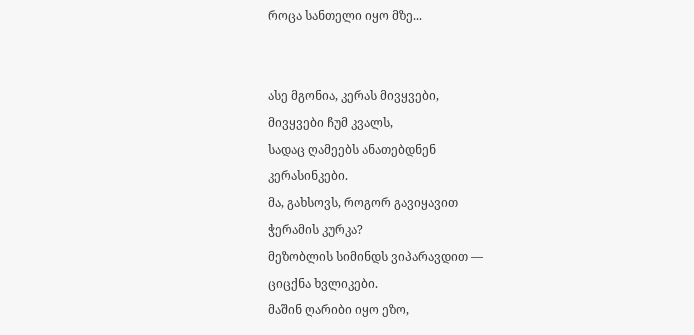როცა სანთელი იყო მზე...


ასე მგონია, კერას მივყვები,
მივყვები ჩუმ კვალს,
სადაც ღამეებს ანათებდნენ
კერასინკები.
მა, გახსოვს, როგორ გავიყავით
ჭერამის კურკა?
მეზობლის სიმინდს ვიპარავდით —
ციცქნა ხვლიკები.
მაშინ ღარიბი იყო ეზო,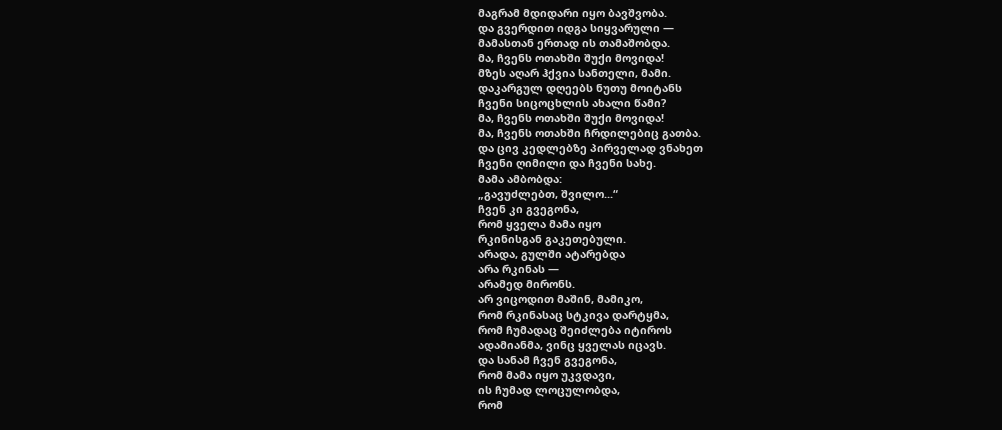მაგრამ მდიდარი იყო ბავშვობა.
და გვერდით იდგა სიყვარული —
მამასთან ერთად ის თამაშობდა.
მა, ჩვენს ოთახში შუქი მოვიდა!
მზეს აღარ ჰქვია სანთელი, მამი.
დაკარგულ დღეებს ნუთუ მოიტანს
ჩვენი სიცოცხლის ახალი წამი?
მა, ჩვენს ოთახში შუქი მოვიდა!
მა, ჩვენს ოთახში ჩრდილებიც გათბა.
და ცივ კედლებზე პირველად ვნახეთ
ჩვენი ღიმილი და ჩვენი სახე.
მამა ამბობდა:
„გავუძლებთ, შვილო...“
ჩვენ კი გვეგონა,
რომ ყველა მამა იყო
რკინისგან გაკეთებული.
არადა, გულში ატარებდა
არა რკინას —
არამედ მირონს.
არ ვიცოდით მაშინ, მამიკო,
რომ რკინასაც სტკივა დარტყმა,
რომ ჩუმადაც შეიძლება იტიროს
ადამიანმა, ვინც ყველას იცავს.
და სანამ ჩვენ გვეგონა,
რომ მამა იყო უკვდავი,
ის ჩუმად ლოცულობდა,
რომ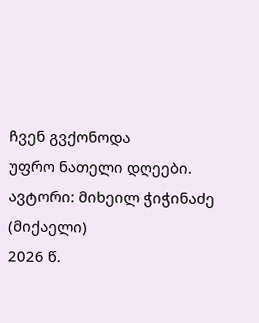ჩვენ გვქონოდა
უფრო ნათელი დღეები.
ავტორი: მიხეილ ჭიჭინაძე (მიქაელი)
2026 წ.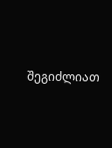შეგიძლიათ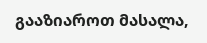გააზიაროთ მასალა,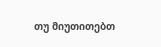თუ მიუთითებთ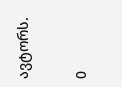ავტორს.

0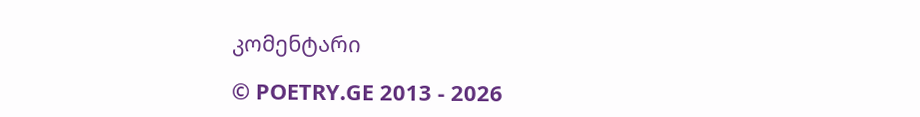კომენტარი

© POETRY.GE 2013 - 2026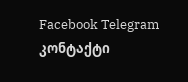Facebook Telegram კონტაქტი